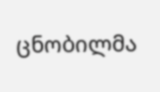ცნობილმა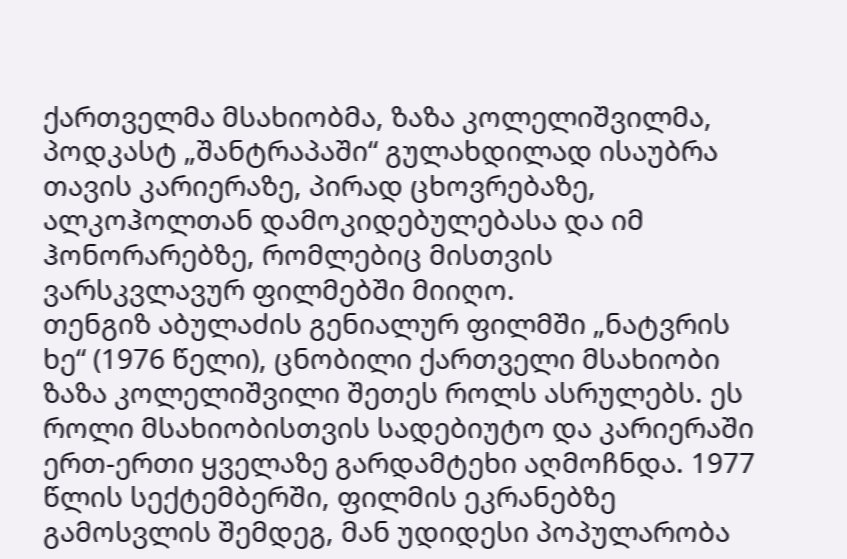ქართველმა მსახიობმა, ზაზა კოლელიშვილმა, პოდკასტ „შანტრაპაში“ გულახდილად ისაუბრა თავის კარიერაზე, პირად ცხოვრებაზე, ალკოჰოლთან დამოკიდებულებასა და იმ ჰონორარებზე, რომლებიც მისთვის ვარსკვლავურ ფილმებში მიიღო.
თენგიზ აბულაძის გენიალურ ფილმში „ნატვრის ხე“ (1976 წელი), ცნობილი ქართველი მსახიობი ზაზა კოლელიშვილი შეთეს როლს ასრულებს. ეს როლი მსახიობისთვის სადებიუტო და კარიერაში ერთ-ერთი ყველაზე გარდამტეხი აღმოჩნდა. 1977 წლის სექტემბერში, ფილმის ეკრანებზე გამოსვლის შემდეგ, მან უდიდესი პოპულარობა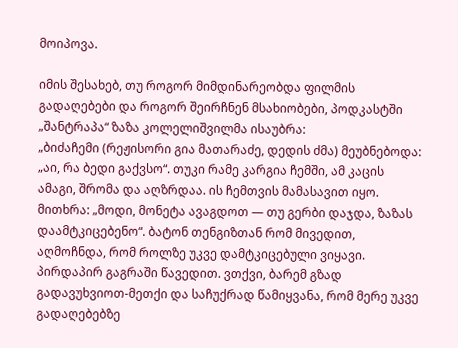მოიპოვა.

იმის შესახებ, თუ როგორ მიმდინარეობდა ფილმის გადაღებები და როგორ შეირჩნენ მსახიობები, პოდკასტში „შანტრაპა“ ზაზა კოლელიშვილმა ისაუბრა:
„ბიძაჩემი (რეჟისორი გია მათარაძე, დედის ძმა) მეუბნებოდა: „აი, რა ბედი გაქვსო“. თუკი რამე კარგია ჩემში, ამ კაცის ამაგი, შრომა და აღზრდაა. ის ჩემთვის მამასავით იყო. მითხრა: „მოდი, მონეტა ავაგდოთ — თუ გერბი დაჯდა, ზაზას დაამტკიცებენო“. ბატონ თენგიზთან რომ მივედით, აღმოჩნდა, რომ როლზე უკვე დამტკიცებული ვიყავი. პირდაპირ გაგრაში წავედით. ვთქვი, ბარემ გზად გადავუხვიოთ-მეთქი და საჩუქრად წამიყვანა, რომ მერე უკვე გადაღებებზე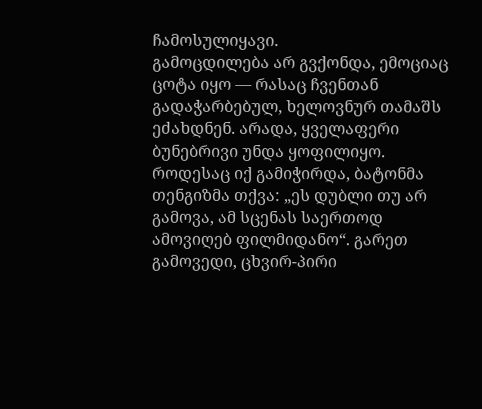ჩამოსულიყავი.
გამოცდილება არ გვქონდა, ემოციაც ცოტა იყო — რასაც ჩვენთან გადაჭარბებულ, ხელოვნურ თამაშს ეძახდნენ. არადა, ყველაფერი ბუნებრივი უნდა ყოფილიყო. როდესაც იქ გამიჭირდა, ბატონმა თენგიზმა თქვა: „ეს დუბლი თუ არ გამოვა, ამ სცენას საერთოდ ამოვიღებ ფილმიდანო“. გარეთ გამოვედი, ცხვირ-პირი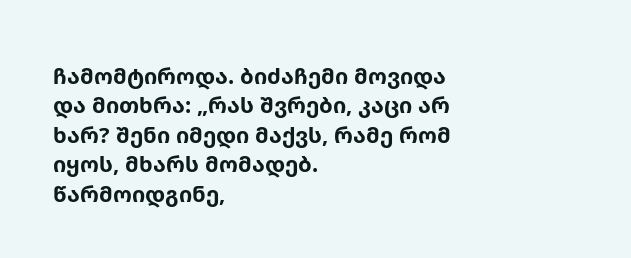ჩამომტიროდა. ბიძაჩემი მოვიდა და მითხრა: „რას შვრები, კაცი არ ხარ? შენი იმედი მაქვს, რამე რომ იყოს, მხარს მომადებ. წარმოიდგინე,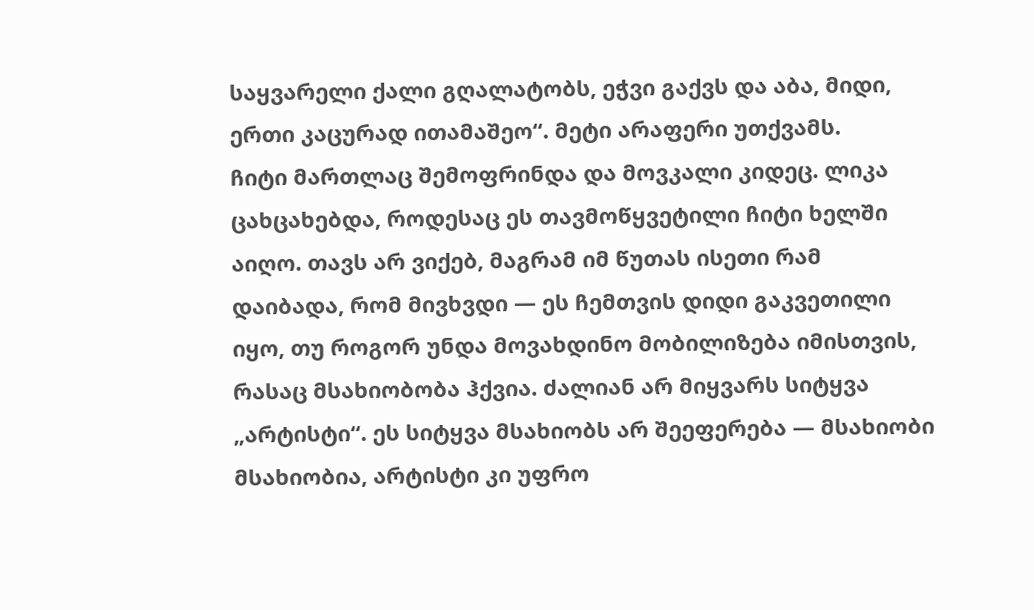საყვარელი ქალი გღალატობს, ეჭვი გაქვს და აბა, მიდი, ერთი კაცურად ითამაშეო“. მეტი არაფერი უთქვამს.
ჩიტი მართლაც შემოფრინდა და მოვკალი კიდეც. ლიკა ცახცახებდა, როდესაც ეს თავმოწყვეტილი ჩიტი ხელში აიღო. თავს არ ვიქებ, მაგრამ იმ წუთას ისეთი რამ დაიბადა, რომ მივხვდი — ეს ჩემთვის დიდი გაკვეთილი იყო, თუ როგორ უნდა მოვახდინო მობილიზება იმისთვის, რასაც მსახიობობა ჰქვია. ძალიან არ მიყვარს სიტყვა „არტისტი“. ეს სიტყვა მსახიობს არ შეეფერება — მსახიობი მსახიობია, არტისტი კი უფრო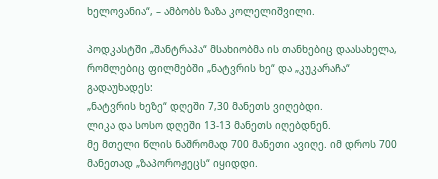ხელოვანია“, – ამბობს ზაზა კოლელიშვილი.

პოდკასტში „შანტრაპა“ მსახიობმა ის თანხებიც დაასახელა, რომლებიც ფილმებში „ნატვრის ხე“ და „კუკარაჩა“ გადაუხადეს:
„ნატვრის ხეზე“ დღეში 7,30 მანეთს ვიღებდი.
ლიკა და სოსო დღეში 13-13 მანეთს იღებდნენ.
მე მთელი წლის ნაშრომად 700 მანეთი ავიღე. იმ დროს 700 მანეთად „ზაპოროჟეცს“ იყიდდი.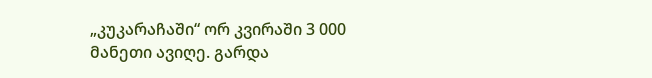„კუკარაჩაში“ ორ კვირაში 3 000 მანეთი ავიღე. გარდა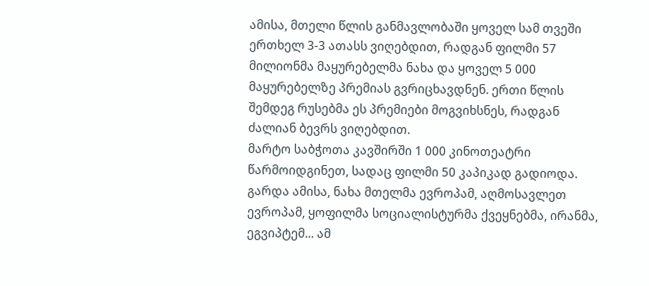ამისა, მთელი წლის განმავლობაში ყოველ სამ თვეში ერთხელ 3-3 ათასს ვიღებდით, რადგან ფილმი 57 მილიონმა მაყურებელმა ნახა და ყოველ 5 000 მაყურებელზე პრემიას გვრიცხავდნენ. ერთი წლის შემდეგ რუსებმა ეს პრემიები მოგვიხსნეს, რადგან ძალიან ბევრს ვიღებდით.
მარტო საბჭოთა კავშირში 1 000 კინოთეატრი წარმოიდგინეთ, სადაც ფილმი 50 კაპიკად გადიოდა. გარდა ამისა, ნახა მთელმა ევროპამ, აღმოსავლეთ ევროპამ, ყოფილმა სოციალისტურმა ქვეყნებმა, ირანმა, ეგვიპტემ... ამ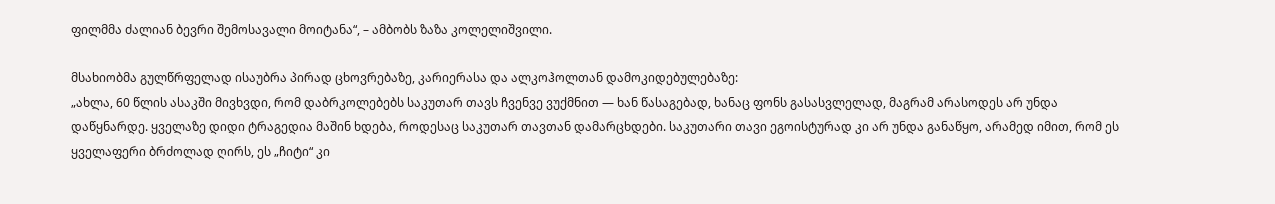ფილმმა ძალიან ბევრი შემოსავალი მოიტანა“, – ამბობს ზაზა კოლელიშვილი.

მსახიობმა გულწრფელად ისაუბრა პირად ცხოვრებაზე, კარიერასა და ალკოჰოლთან დამოკიდებულებაზე:
„ახლა, 60 წლის ასაკში მივხვდი, რომ დაბრკოლებებს საკუთარ თავს ჩვენვე ვუქმნით — ხან წასაგებად, ხანაც ფონს გასასვლელად, მაგრამ არასოდეს არ უნდა დაწყნარდე. ყველაზე დიდი ტრაგედია მაშინ ხდება, როდესაც საკუთარ თავთან დამარცხდები. საკუთარი თავი ეგოისტურად კი არ უნდა განაწყო, არამედ იმით, რომ ეს ყველაფერი ბრძოლად ღირს, ეს „ჩიტი“ კი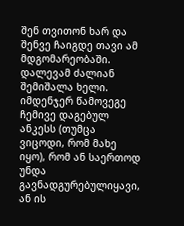შენ თვითონ ხარ და შენვე ჩაიგდე თავი ამ მდგომარეობაში.
დალევამ ძალიან შემიშალა ხელი. იმდენჯერ წამოვეგე ჩემივე დაგებულ ანკესს (თუმცა ვიცოდი, რომ მახე იყო), რომ ან საერთოდ უნდა გავნადგურებულიყავი, ან ის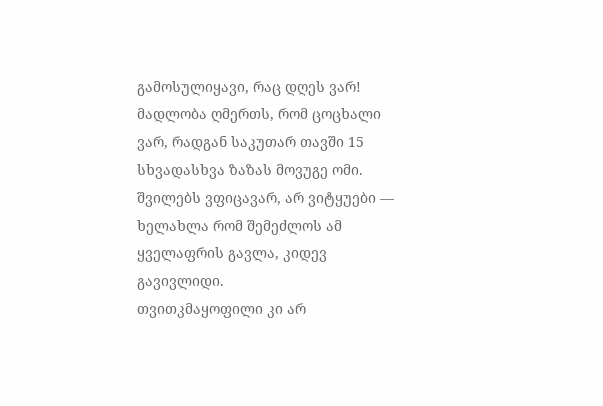გამოსულიყავი, რაც დღეს ვარ!
მადლობა ღმერთს, რომ ცოცხალი ვარ, რადგან საკუთარ თავში 15 სხვადასხვა ზაზას მოვუგე ომი. შვილებს ვფიცავარ, არ ვიტყუები — ხელახლა რომ შემეძლოს ამ ყველაფრის გავლა, კიდევ გავივლიდი.
თვითკმაყოფილი კი არ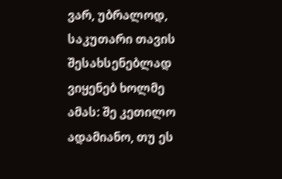ვარ, უბრალოდ, საკუთარი თავის შესახსენებლად ვიყენებ ხოლმე ამას: შე კეთილო ადამიანო, თუ ეს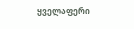ყველაფერი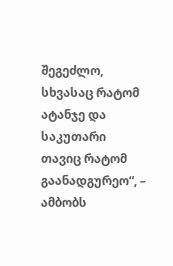შეგეძლო, სხვასაც რატომ ატანჯე და საკუთარი თავიც რატომ გაანადგურეო“, – ამბობს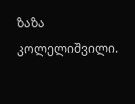ზაზა კოლელიშვილი.